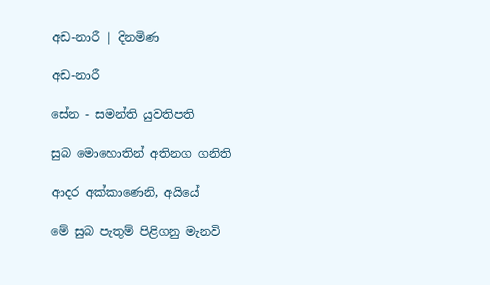අඩ-නාරී | දිනමිණ

අඩ-නාරී

සේන - සමන්ති යුවතිපති

සුබ මොහොතින් අතිනග ගනිති

ආදර අක්කාණෙනි, අයියේ

මේ සුබ පැතුම් පිළිගනු මැනවි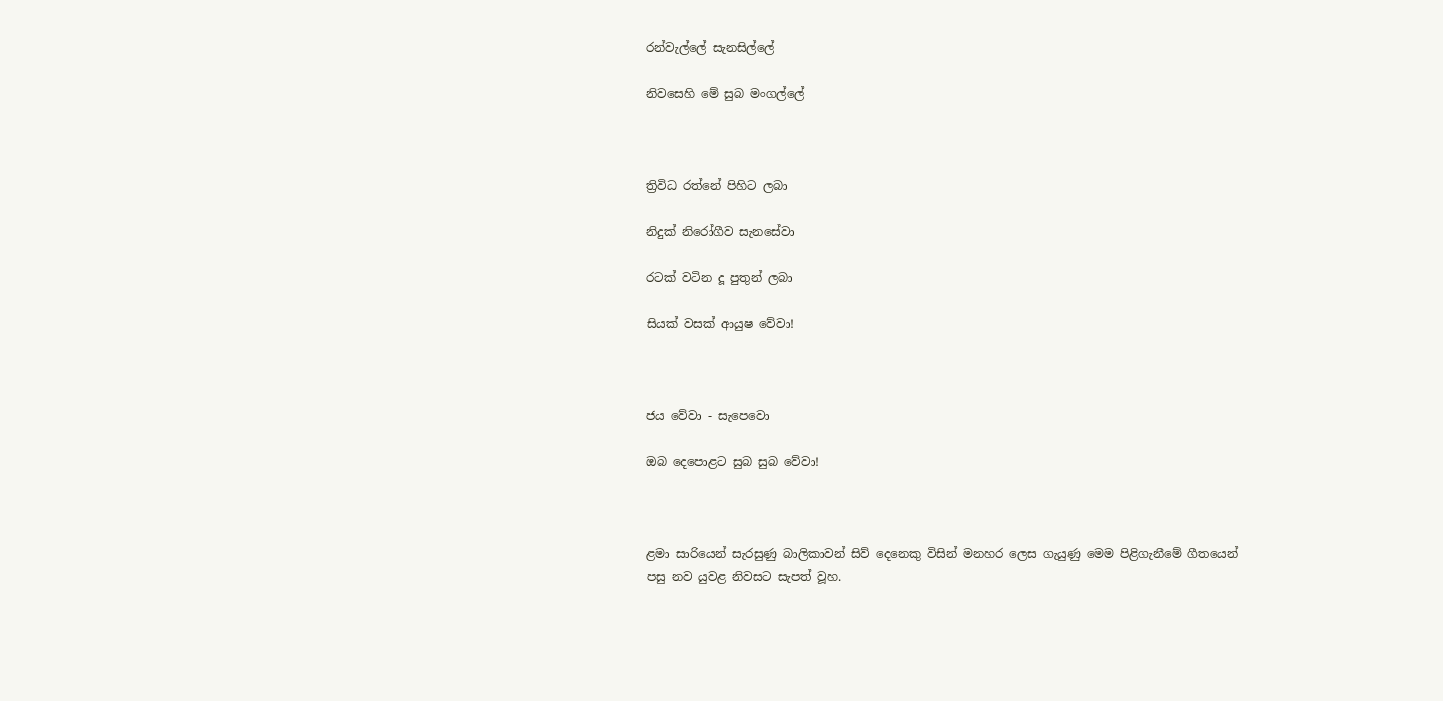රන්වැල්ලේ සැනසිල්ලේ

නිවසෙහි මේ සුබ මංගල්ලේ



ත්‍රිවිධ රත්නේ පිහිට ලබා

නිදුක් නිරෝගීව සැනසේවා

රටක් වටින දූ පුතුන් ලබා

සියක් වසක් ආයුෂ වේවා!



ජය වේවා - සැප‍ෙවො

ඔබ දෙපොළට සුබ සුබ වේවා!



ළමා සාරියෙන් සැරසුණු බාලිකාවන් සිව් දෙනෙකු විසින් මනහර ලෙස ගැයුණු මෙම පිළිගැනීමේ ගීතයෙන් පසු නව යුවළ නිවසට සැපත් වූහ.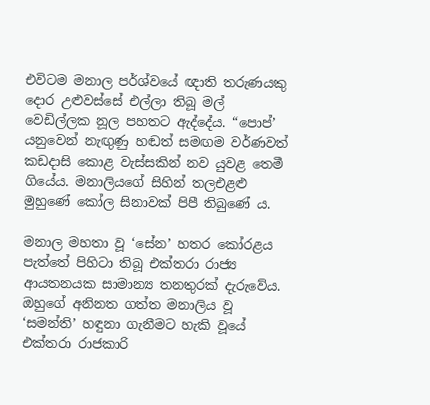එවිටම මනාල පර්ශ්වයේ ඥාති තරුණයකු දොර උළුවස්සේ එල්ලා තිබූ මල් වෙඩිල්ලක නූල පහතට ඇද්දේය. “පොප්’ යනුවෙන් නැඟුණු හඬත් සමඟම වර්ණවත් කඩදාසි කොළ වැස්සකින් නව යුවළ තෙමී ගියේය. මනාලියගේ සිහින් තලඑළළු මුහුණේ කෝල සිනාවක් පිපී තිබුණේ ය.

මනාල මහතා වූ ‘සේන’ හතර කෝරළය පැත්තේ පිහිටා තිබූ එක්තරා රාජ්‍ය ආයතනයක සාමාන්‍ය තනතුරක් දැරුවේය. ඔහුගේ අනිනත ගත්ත මනාලිය වූ ‘සමන්ති’ හඳුනා ගැනීමට හැකි වූයේ එක්තරා රාජකාරි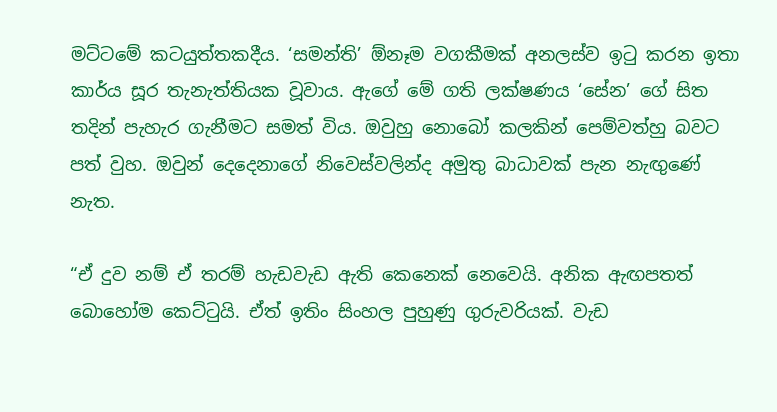මට්ටමේ කටයුත්තකදීය. ‘සමන්ති’ ඕනෑම වගකීමක් අනලස්ව ඉටු කරන ඉතා කාර්ය සූර තැනැත්තියක වූවාය. ඇගේ මේ ගති ලක්ෂණය ‘සේන’ ගේ සිත තදින් පැහැර ගැනීමට සමත් විය. ඔවුහු නොබෝ කලකින් පෙම්වත්හු බවට පත් වුහ. ඔවුන් දෙදෙනාගේ නිවෙස්වලින්ද අමුතු බාධාවක් පැන නැඟුණේ නැත.

“ඒ දුව නම් ඒ තරම් හැඩවැඩ ඇති කෙනෙක් නෙවෙයි. අනික ඇඟපතත් බොහෝම කෙට්ටුයි. ඒත් ඉතිං සිංහල පුහුණු ගුරුවරියක්. වැඩ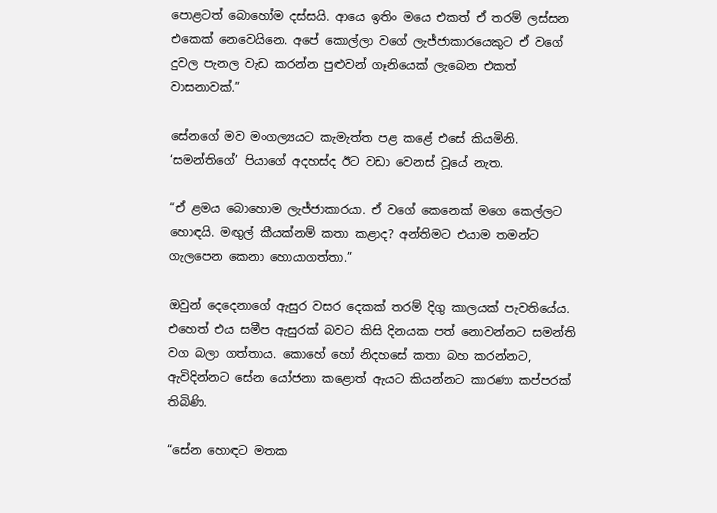පොළටත් බොහෝම දස්සයි. ආයෙ ඉතිං මයෙ එකත් ඒ තරම් ලස්සන එකෙක් නෙවෙයිනෙ. අපේ කොල්ලා වගේ ලැජ්ජාකාරයෙකුට ඒ වගේ දුවල පැනල වැඩ කරන්න පුළුවන් ගෑනියෙක් ලැබෙන එකත් වාසනාවක්.”

සේනගේ මව මංගල්‍යයට කැමැත්ත පළ කළේ එසේ කියමිනි. ‘සමන්තිගේ’ පියාගේ අදහස්ද ඊට වඩා වෙනස් වූයේ නැත.

“ඒ ළමය බොහොම ලැජ්ජාකාරයා. ඒ වගේ කෙනෙක් මගෙ කෙල්ලට හොඳයි. මඟුල් කීයක්නම් කතා කළාද? අන්තිමට එයාම තමන්ට ගැලපෙන කෙනා හොයාගත්තා.”

ඔවුන් දෙදෙනාගේ ඇසුර වසර දෙකක් තරම් දිගු කාලයක් පැවතියේය. එහෙත් එය සමීප ඇසුරක් බවට කිසි දිනයක පත් නොවන්නට සමන්ති වග බලා ගත්තාය. කොහේ හෝ නිදහසේ කතා බහ කරන්නට, ඇවිදින්නට සේන යෝජනා කළොත් ඇයට කියන්නට කාරණා කප්පරක් තිබිණි.

“සේන හොඳට මතක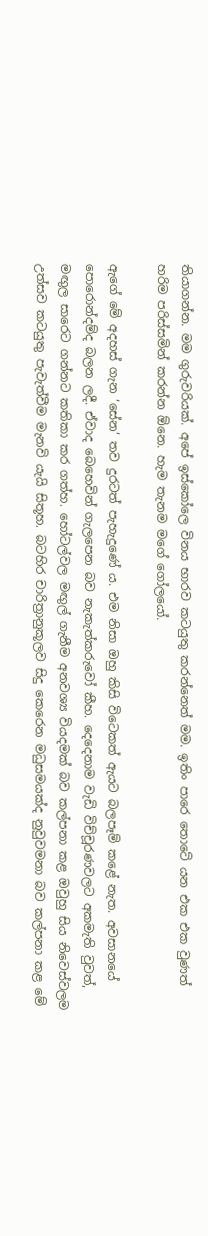තියාගන්න. මම ගුරුවරියක්. අපේ ඉස්කෝලෙ විනය භාරව කටයුතු කරන්නෙත් මම. ඉතිං පාරෙ තොටේ යන එක එක වුණත් හරිම පරිස්සමින් කරන්න ඕනෙ. හැම තැනම මගේ ගෝලයෝ.

ඇගේ මේ අදහස් ගැන ‘සේන’ තව දුරටත් පැහැදුණේ ය. එම නිසා ඔහු කිසි විටෙකත් ඇයට බලපෑම් කළේ නැත. අවසානයේ පොරොන්දම්ද බලන ලදී. ඒවාද බෙහෙවින් ගැලපෙන බව නැකැත්කරුවෝ කීහ. දෙදෙනාම වැඩි විච්චූරණවලට අකමැති වුවත්, මඟුල සාරෙට ගන්නට කතිකා කර ගත්හ. හෝටල්වල මඟුල් ගැනීම අනවශ්‍ය වියදමක් බව කල්පනා කළ ඔවුහු සිය නිවෙස්වලම උත්සව කටයුතු පැවැත්වීම මැනවි යැයි සිතූහ. බටහිර චාරිත්‍රානුකූලව සිදු කෙරෙන මධුසමයක්ද නුවුවමනා බව කල්පනා කළ මේ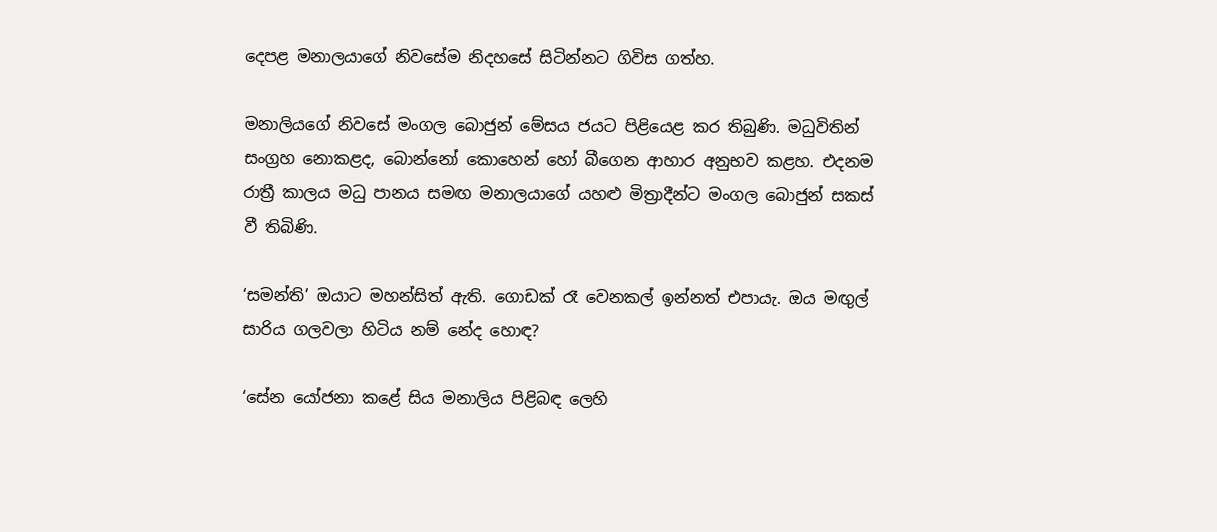දෙපළ මනාලයාගේ නිවසේම නිදහසේ සිටින්නට ගිවිස ගත්හ.

මනාලියගේ නිවසේ මංගල බොජුන් මේසය ජයට පිළියෙළ කර තිබුණි. මධුවිතින් සංග්‍රහ නොකළද, බොන්නෝ කොහෙන් හෝ බීගෙන ආහාර අනුභව කළහ. එදනම රාත්‍රී කාලය මධු පානය සමඟ මනාලයාගේ යහළු මිත්‍රාදීන්ට මංගල බොජුන් සකස් වී තිබිණි.

‘සමන්ති’ ඔයාට මහන්සිත් ඇති. ගොඩක් රෑ වෙනකල් ඉන්නත් එපායැ. ඔය මඟුල් සාරිය ගලවලා හිටිය නම් නේද හොඳ?

‘සේන යෝජනා කළේ සිය මනාලිය පිළිබඳ ලෙහි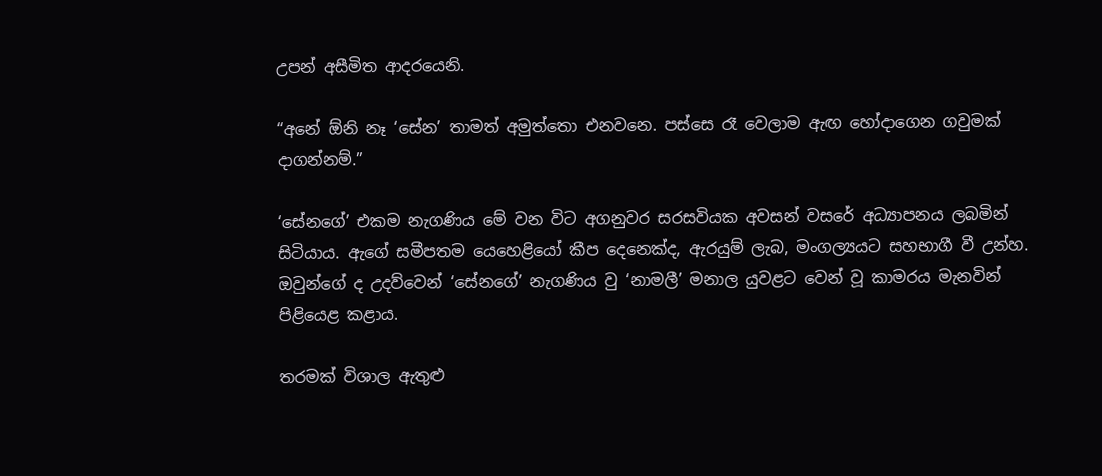උපන් අසීමිත ආදරයෙනි.

“අනේ ඕනි නෑ ‘සේන’ තාමත් අමුත්තො එනවනෙ. පස්සෙ රෑ වෙලාම ඇඟ හෝදාගෙන ගවුමක් දාගන්නම්.”

‘සේනගේ’ එකම නැගණිය මේ වන විට අගනුවර සරසවියක අවසන් වසරේ අධ්‍යාපනය ලබමින් සිටියාය. ඇගේ සමීපතම යෙහෙළියෝ කීප දෙනෙක්ද, ඇරයුම් ලැබ, මංගල්‍යයට සහභාගී වී උන්හ. ඔවුන්ගේ ද උදව්වෙන් ‘සේනගේ’ නැගණිය වු ‘නාමලී’ මනාල යුවළට වෙන් වූ කාමරය මැනවින් පිළියෙළ කළාය.

තරමක් විශාල ඇතුළු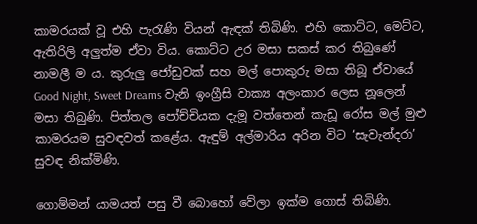කාමරයක් වූ එහි පැ‍රැණි වියන් ඇඳක් තිබිණි. එහි කොට්ට, මෙට්ට, ඇතිරිලි අලුත්ම ඒවා විය. කොට්ට උර මසා සකස් කර තිබුණේ නාමලී ම ය. කුරුලු ජෝඩුවක් සහ මල් පොකුරු මසා තිබූ ඒවායේ Good Night, Sweet Dreams වැනි ඉංග්‍රීසි වාක්‍ය අලංකාර ලෙස නූලෙන් මසා තිබුණි. පිත්තල පෝච්චියක දැමූ වත්තෙන් කැඩූ රෝස මල් මුළු කාමරයම සුවඳවත් කළේය. ඇඳුම් අල්මාරිය අරින විට ‘සැවැන්දරා’ සුවඳ නික්මිණි.

ගොම්මන් යාමයත් පසු වී බොහෝ වේලා ඉක්ම ගොස් තිබිණි.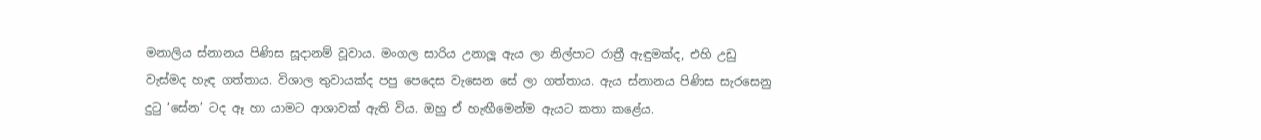මනාලිය ස්නානය පිණිස සූදානම් වූවාය. මංගල සාරිය උනාලූ ඇය ලා නිල්පාට රාත්‍රී ඇඳුමක්ද, එහි උඩු වැස්මද හැඳ ගත්තාය. විශාල තුවායක්ද පපු පෙදෙස වැසෙන සේ ලා ගත්තාය. ඇය ස්නානය පිණිස සැරසෙනු දුටු ‘සේන’ ටද ඈ හා යාමට ආශාවක් ඇති විය. ඔහු ඒ හැඟීමෙන්ම ඇයට කතා කළේය.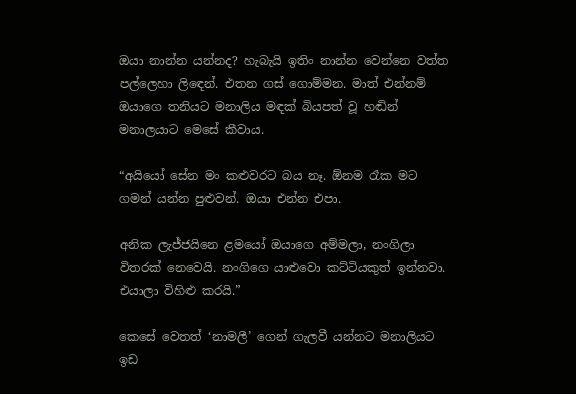ඔයා නාන්න යන්නද? හැබැයි ඉතිං නාන්න වෙන්නෙ වත්ත පල්ලෙහා ලිඳෙන්. එතන ගස් ගොම්මන. මාත් එන්නම් ඔයාගෙ තනියට මනාලිය මඳක් බියපත් වූ හඬින් මනාලයාට මෙසේ කීවාය.

“අයියෝ සේන මං කළුවරට බය නෑ. ඕනම රෑක මට ගමන් යන්න පුළුවන්. ඔයා එන්න එපා.

අනික ලැජ්ජයිනෙ ළමයෝ ඔයාගෙ අම්මලා, නංගිලා විතරක් නෙවෙයි. නංගිගෙ යාළුවො කට්ටියකුත් ඉන්නවා. එයාලා විහිළු කරයි.”

කෙසේ වෙතත් ‘නාමලී’ ගෙන් ගැලවී යන්නට මනාලියට ඉඩ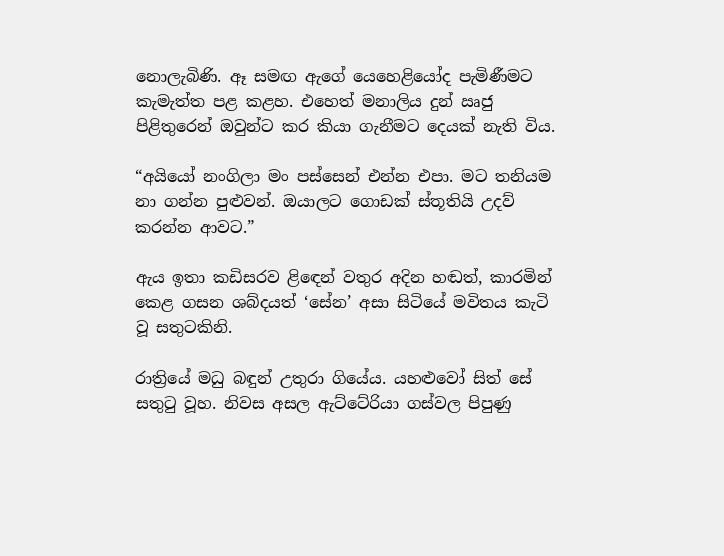නොලැබිණි. ඈ සමඟ ඇගේ යෙහෙළියෝද පැමිණීමට කැමැත්ත පළ කළහ. එහෙත් මනාලිය දුන් ඍජු පිළිතුරෙන් ඔවුන්ට කර කියා ගැනීමට දෙයක් නැති විය.

“අයියෝ නංගිලා මං පස්සෙන් එන්න එපා. මට තනියම නා ගන්න පුළුවන්. ඔයාලට ගොඩක් ස්තූතියි උදව් කරන්න ආවට.”

ඇය ඉතා කඩිසරව ළිඳෙන් වතුර අදින හඬත්, කාරමින් කෙළ ගසන ශබ්දයත් ‘සේන’ අසා සිටියේ මවිතය කැටි වූ සතුටකිනි.

රාත්‍රියේ මධු බඳුන් උතුරා ගියේය. යහළුවෝ සිත් සේ සතුටු වූහ. නිවස අසල ඇට්ටේරියා ගස්වල පිපුණු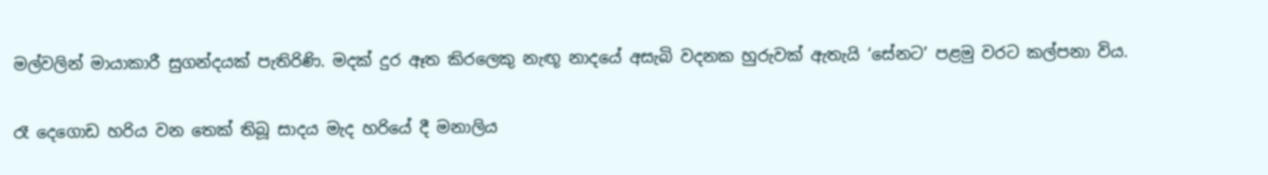මල්වලින් මායාකාරී සුගන්දයක් පැතිරිණි. මදක් දුර ඈත කිරලෙකු නැඟූ නාදයේ අසැබි වදනක හුරුවක් ඇතැයි ‘සේනට’ පළමු වරට කල්පනා විය.

රෑ දෙගොඩ හරිය වන තෙක් තිබූ සාදය මැද හරියේ දී මනාලිය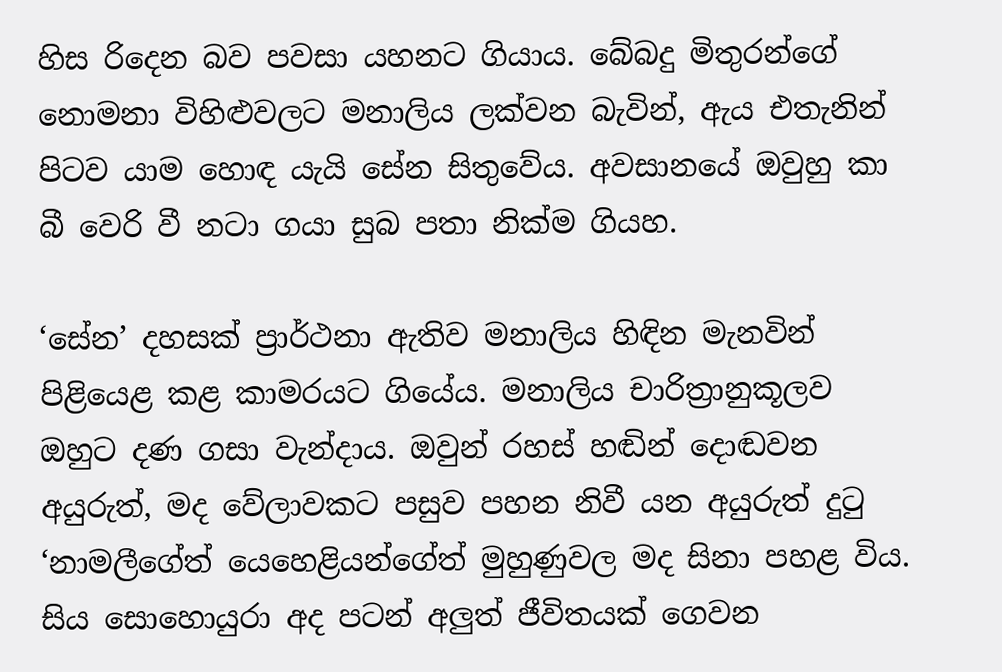හිස රිදෙන බව පවසා යහනට ගියාය. බේබදු මිතුරන්ගේ නොමනා විහිළුවලට මනාලිය ලක්වන බැවින්, ඇය එතැනින් පිටව යාම හොඳ යැයි සේන සිතුවේය. අවසානයේ ඔවුහු කා බී වෙරි වී නටා ගයා සුබ පතා නික්ම ගියහ.

‘සේන’ දහසක් ප්‍රාර්ථනා ඇතිව මනාලිය හිඳින මැනවින් පිළියෙළ කළ කාමරයට ගියේය. මනාලිය චාරිත්‍රානුකූලව ඔහුට දණ ගසා වැන්දාය. ඔවුන් රහස් හඬින් දොඬවන අයුරුත්, මද වේලාවකට පසුව පහන නිවී යන අයුරුත් දුටු ‘නාමලීගේත් යෙහෙළියන්ගේත් මුහුණුවල මද සිනා පහළ විය. සිය සොහොයුරා අද පටන් අලුත් ජීවිතයක් ගෙවන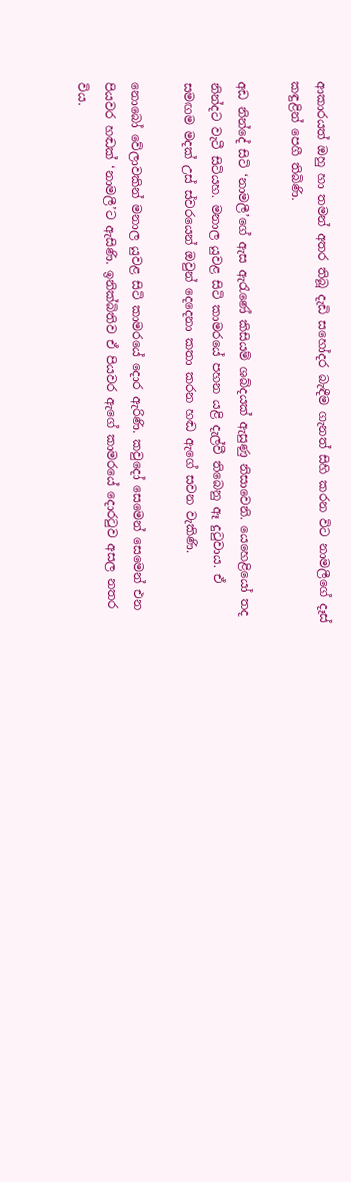ආකාරයත් ඔහු හා තමන් අතර තිබූ දැඩි සහෝදර බැඳීම ගැනත් සිහි කරන විට නාමලීගේ දෑස් කඳුළින් පෙගී තිබිණි.

අඩ නින්දේ සිටි ‘නාමලී’ගේ ඇස ඇරැණේ කිසියම් ශබ්දයක් ඇසුණු නිසාවෙනි. යෙහෙළියෝ තද නින්දට වැටී සිටියහ. මනාල යුවළ සිටි කාමරයේ පහන යළි දැල්වී තිබෙනු ඈ දුටුවාය. ඒ සමඟම මදක් උස් ස්වරයෙන් ඔවුන් දෙදෙනා කතා කරන හඬ ඇගේ සවන වැකිණි.

නොබෝ වේලාවකින් මනාල යුවළ සිටි කාමරයේ දොර ඇරිණි. කවුදෝ සෙමෙන් සෙමෙන් එන පියවර හඬක් ‘නාමලී’ට ඇසිණි. ඉනික්බිතිව ඒ පියවර ඇගේ කාමරයේ දොරටුව අසල නතර විය.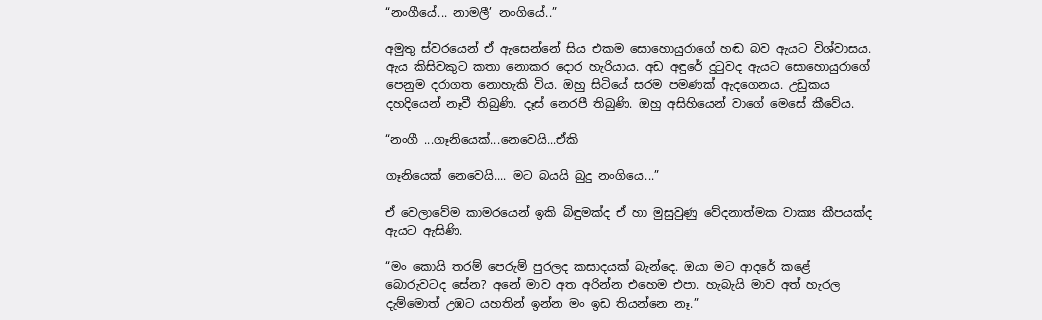“නංගීයේ... නාමලී’ නංගියේ..”

අමුතු ස්වරයෙන් ඒ ඇසෙන්නේ සිය එකම සොහොයුරාගේ හඬ බව ඇයට විශ්වාසය. ඇය කිසිවකුට කතා නොකර දොර හැරියාය. අඩ අඳුරේ දුටුවද ඇයට සොහොයුරාගේ පෙනුම දරාගත නොහැකි විය. ඔහු සිටියේ සරම පමණක් ඇදගෙනය. උඩුකය දහදියෙන් නෑවී තිබුණි. දෑස් නෙරපී තිබුණි. ඔහු අසිහියෙන් වාගේ මෙසේ කීවේය.

“නංගී ...ගෑනියෙක්...නෙවෙයි...ඒකි

ගෑනියෙක් නෙවෙයි.... මට බයයි බුදු නංගියෙ...”

ඒ වෙලාවේම කාමරයෙන් ඉකි බිඳුමක්ද ඒ හා මුසුවුණු වේදනාත්මක වාක්‍ය කීපයක්ද ඇයට ඇසිණි.

“මං කොයි තරම් පෙරුම් පුරලද කසාදයක් බැන්දෙ. ඔයා මට ආදරේ කළේ බොරුවටද සේන? අනේ මාව අත අරින්න එහෙම එපා. හැබැයි මාව අත් හැරල දැම්මොත් උඹට යහතින් ඉන්න මං ඉඩ තියන්නෙ නෑ.”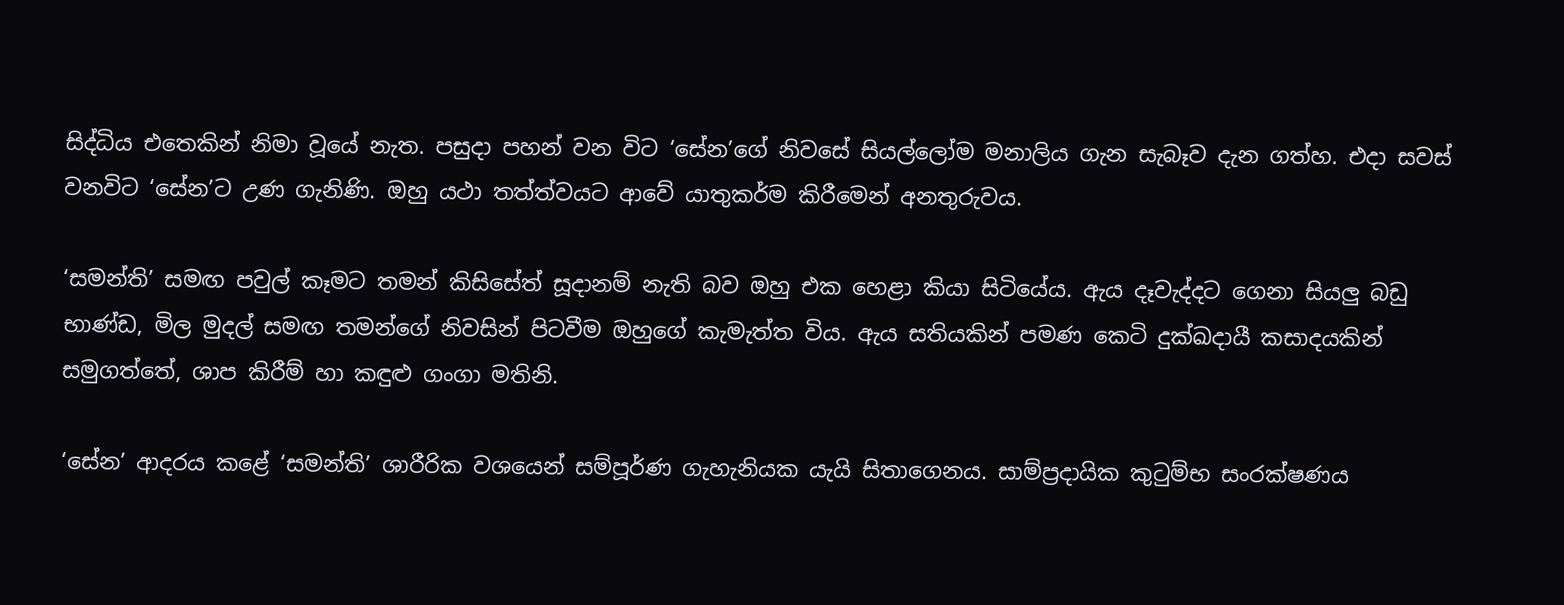සිද්ධිය එතෙකින් නිමා වූයේ නැත. පසුදා පහන් වන විට ‘සේන’ගේ නිවසේ සියල්ලෝම මනාලිය ගැන සැබෑව දැන ගත්හ. එදා සවස් වනවිට ‘සේන’ට උණ ගැනිණි. ඔහු යථා තත්ත්වයට ආවේ යාතුකර්ම කිරීමෙන් අනතුරුවය.

‘සමන්ති’ සමඟ පවුල් කෑමට තමන් කිසිසේත් සූදානම් නැති බව ඔහු එක හෙළා කියා සිටියේය. ඇය දෑවැද්දට ගෙනා සියලු බඩු භාණ්ඩ, මිල මුදල් සමඟ තමන්ගේ නිවසින් පිටවීම ඔහුගේ කැමැත්ත විය. ඇය සතියකින් පමණ කෙටි දුක්ඛදායී කසාදයකින් සමුගත්තේ, ශාප කිරීම් හා කඳුළු ගංගා මතිනි.

‘සේන’ ආදරය කළේ ‘සමන්ති’ ශාරීරික වශයෙන් සම්පූර්ණ ගැහැනියක යැයි සිතාගෙනය. සාම්ප්‍රදායික කුටුම්භ සංරක්ෂණය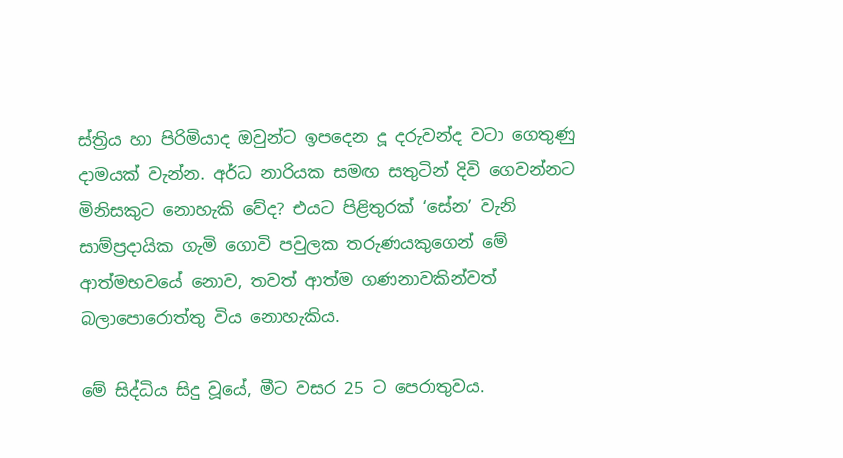ස්ත්‍රිය හා පිරිමියාද ඔවුන්ට ඉපදෙන දූ දරුවන්ද වටා ගෙතුණු දාමයක් වැන්න. අර්ධ නාරියක සමඟ සතුටින් දිවි ගෙවන්නට මිනිසකුට නොහැකි වේද? එයට පිළිතුරක් ‘සේන’ වැනි සාම්ප්‍රදායික ගැමි ගොවි පවුලක තරුණයකුගෙන් මේ ආත්මභවයේ නොව, තවත් ආත්ම ගණනාවකින්වත් බලාපොරොත්තු විය නොහැකිය.

මේ සිද්ධිය සිදු වූයේ, මීට වසර 25 ට පෙරාතුවය.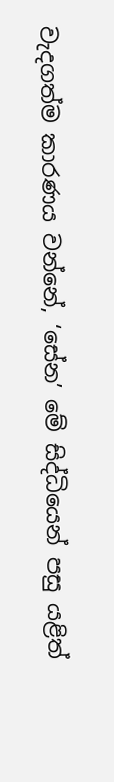වැදගත්ම කාරණය වන්නේ, ‘සේන’ මේ සිද්ධියෙන් පසු යළිත්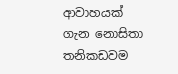ආවාහයක් ගැන නොසිතා තනිකඩවම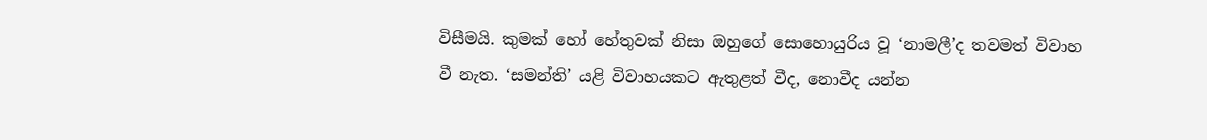විසීමයි. කුමක් හෝ හේතුවක් නිසා ඔහුගේ සොහොයුරිය වූ ‘නාමලී’ද තවමත් විවාහ වී නැත. ‘සමන්ති’ යළි විවාහයකට ඇතුළත් වීද, නොවීද යන්න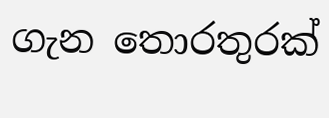ගැන තොරතුරක්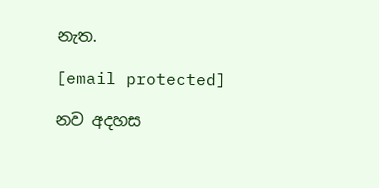නැත.

[email protected]

නව අදහස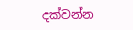දක්වන්න